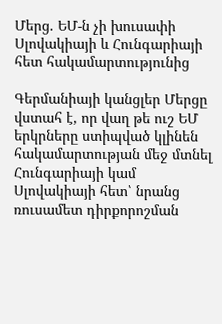Մերց. ԵՄ-ն չի խուսափի Սլովակիայի և Հունգարիայի հետ հակամարտությունից

Գերմանիայի կանցլեր Մերցը վստահ է, որ վաղ թե ուշ ԵՄ երկրները ստիպված կլինեն հակամարտության մեջ մտնել Հունգարիայի կամ Սլովակիայի հետ՝ նրանց ռուսամետ դիրքորոշման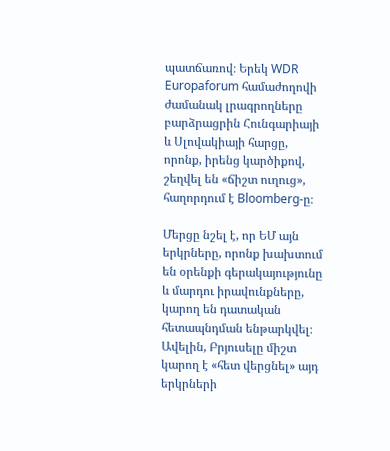պատճառով։ Երեկ WDR Europaforum համաժողովի ժամանակ լրագրողները բարձրացրին Հունգարիայի և Սլովակիայի հարցը, որոնք, իրենց կարծիքով, շեղվել են «ճիշտ ուղուց», հաղորդում է Bloomberg-ը։

Մերցը նշել է, որ ԵՄ այն երկրները, որոնք խախտում են օրենքի գերակայությունը և մարդու իրավունքները, կարող են դատական հետապնդման ենթարկվել։ Ավելին, Բրյուսելը միշտ կարող է «հետ վերցնել» այդ երկրների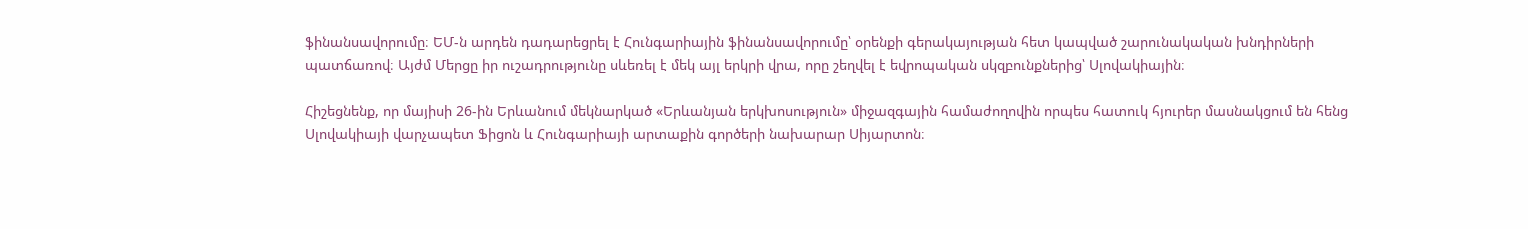ֆինանսավորումը։ ԵՄ-ն արդեն դադարեցրել է Հունգարիային ֆինանսավորումը՝ օրենքի գերակայության հետ կապված շարունակական խնդիրների պատճառով։ Այժմ Մերցը իր ուշադրությունը սևեռել է մեկ այլ երկրի վրա, որը շեղվել է եվրոպական սկզբունքներից՝ Սլովակիային։

Հիշեցնենք, որ մայիսի 26-ին Երևանում մեկնարկած «Երևանյան երկխոսություն» միջազգային համաժողովին որպես հատուկ հյուրեր մասնակցում են հենց Սլովակիայի վարչապետ Ֆիցոն և Հունգարիայի արտաքին գործերի նախարար Սիյարտոն։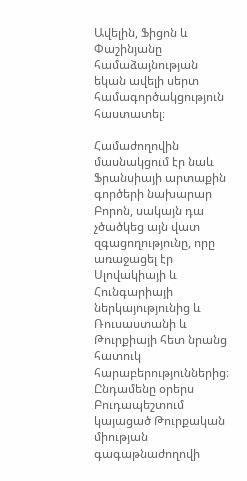Ավելին, Ֆիցոն և Փաշինյանը համաձայնության եկան ավելի սերտ համագործակցություն հաստատել։

Համաժողովին մասնակցում էր նաև Ֆրանսիայի արտաքին գործերի նախարար Բորոն, սակայն դա չծածկեց այն վատ զգացողությունը, որը առաջացել էր Սլովակիայի և Հունգարիայի ներկայությունից և Ռուսաստանի և Թուրքիայի հետ նրանց հատուկ հարաբերություններից։ Ընդամենը օրերս Բուդապեշտում կայացած Թուրքական միության գագաթնաժողովի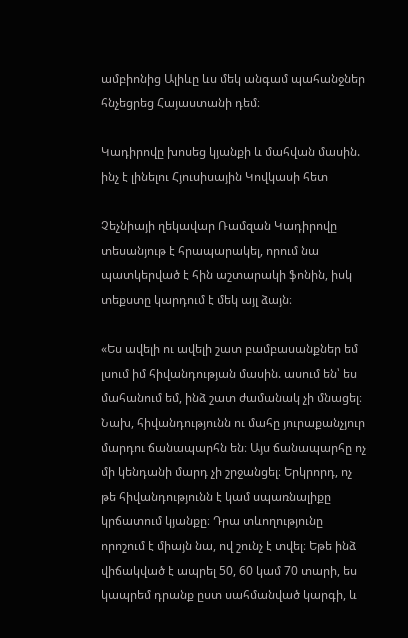ամբիոնից Ալիևը ևս մեկ անգամ պահանջներ հնչեցրեց Հայաստանի դեմ։

Կադիրովը խոսեց կյանքի և մահվան մասին. ինչ է լինելու Հյուսիսային Կովկասի հետ

Չեչնիայի ղեկավար Ռամզան Կադիրովը տեսանյութ է հրապարակել, որում նա պատկերված է հին աշտարակի ֆոնին, իսկ տեքստը կարդում է մեկ այլ ձայն։

«Ես ավելի ու ավելի շատ բամբասանքներ եմ լսում իմ հիվանդության մասին. ասում են՝ ես մահանում եմ, ինձ շատ ժամանակ չի մնացել։ Նախ, հիվանդությունն ու մահը յուրաքանչյուր մարդու ճանապարհն են։ Այս ճանապարհը ոչ մի կենդանի մարդ չի շրջանցել։ Երկրորդ, ոչ թե հիվանդությունն է կամ սպառնալիքը կրճատում կյանքը։ Դրա տևողությունը որոշում է միայն նա, ով շունչ է տվել։ Եթե ինձ վիճակված է ապրել 50, 60 կամ 70 տարի, ես կապրեմ դրանք ըստ սահմանված կարգի, և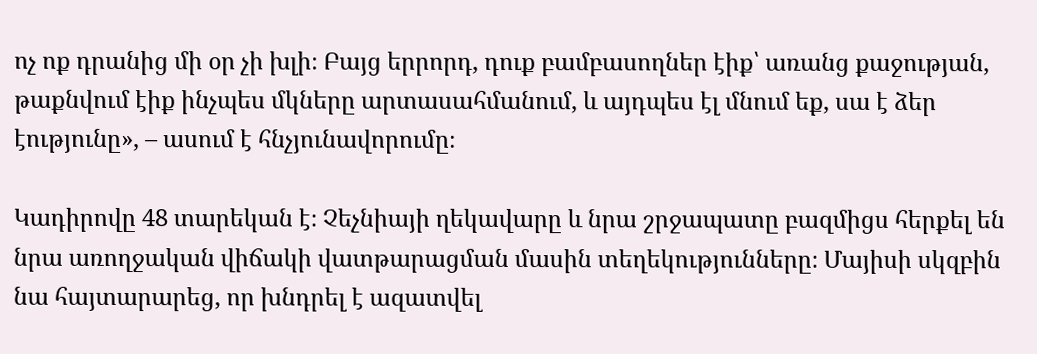ոչ ոք դրանից մի օր չի խլի։ Բայց երրորդ, դուք բամբասողներ էիք՝ առանց քաջության, թաքնվում էիք ինչպես մկները արտասահմանում, և այդպես էլ մնում եք, սա է ձեր էությունը», – ասում է հնչյունավորումը։

Կադիրովը 48 տարեկան է։ Չեչնիայի ղեկավարը և նրա շրջապատը բազմիցս հերքել են նրա առողջական վիճակի վատթարացման մասին տեղեկությունները։ Մայիսի սկզբին նա հայտարարեց, որ խնդրել է ազատվել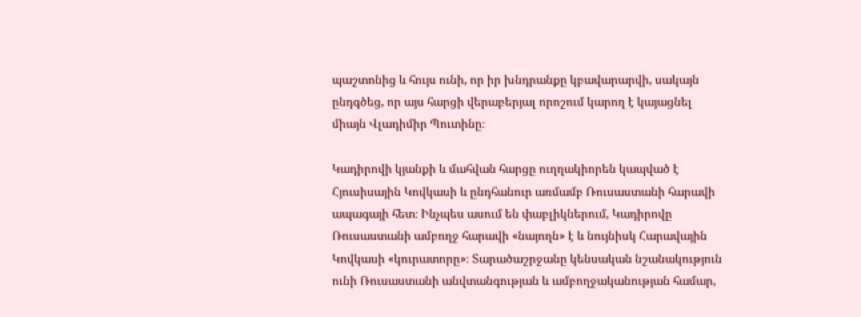պաշտոնից և հույս ունի, որ իր խնդրանքը կբավարարվի, սակայն ընդգծեց, որ այս հարցի վերաբերյալ որոշում կարող է կայացնել միայն Վլադիմիր Պուտինը։

Կադիրովի կյանքի և մահվան հարցը ուղղակիորեն կապված է Հյուսիսային Կովկասի և ընդհանուր առմամբ Ռուսաստանի հարավի ապագայի հետ։ Ինչպես ասում են փաբլիկներում, Կադիրովը Ռուսաստանի ամբողջ հարավի «նայողն» է և նույնիսկ Հարավային Կովկասի «կուրատորը»։ Տարածաշրջանը կենսական նշանակություն ունի Ռուսաստանի անվտանգության և ամբողջականության համար,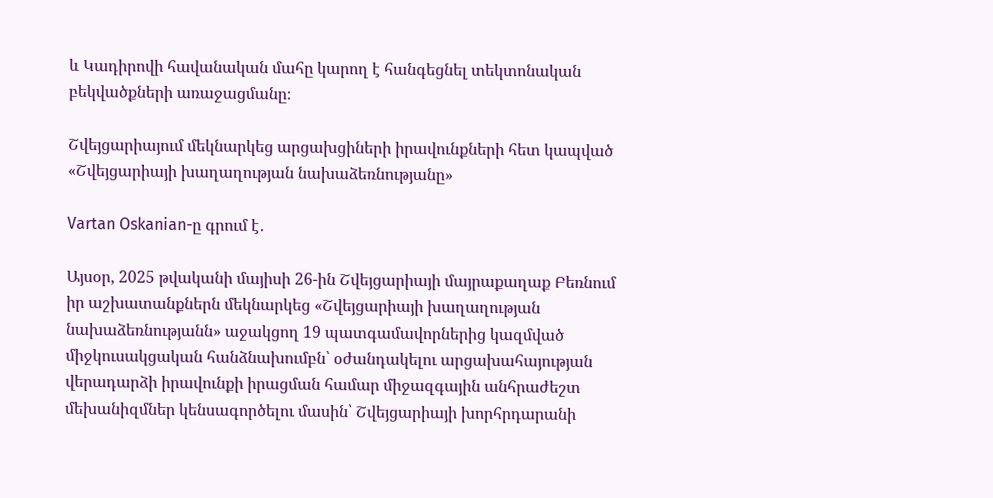և Կադիրովի հավանական մահը կարող է հանգեցնել տեկտոնական բեկվածքների առաջացմանը։

Շվեյցարիայում մեկնարկեց արցախցիների իրավունքների հետ կապված «Շվեյցարիայի խաղաղության նախաձեռնությանը»

Vartan Oskanian-ը գրում է․

Այսօր, 2025 թվականի մայիսի 26-ին Շվեյցարիայի մայրաքաղաք Բեռնում իր աշխատանքներն մեկնարկեց «Շվեյցարիայի խաղաղության նախաձեռնությանն» աջակցող 19 պատգամավորներից կազմված միջկուսակցական հանձնախումբն՝ օժանդակելու արցախահայության վերադարձի իրավունքի իրացման համար միջազգային անհրաժեշտ մեխանիզմներ կենսագործելու մասին՝ Շվեյցարիայի խորհրդարանի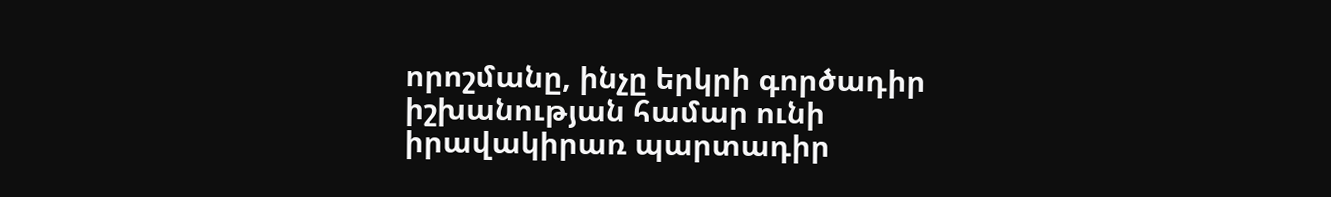որոշմանը, ինչը երկրի գործադիր իշխանության համար ունի իրավակիրառ պարտադիր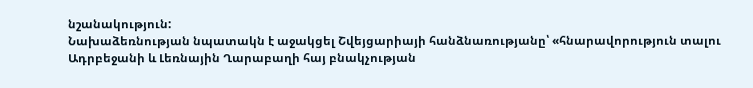նշանակություն:
Նախաձեռնության նպատակն է աջակցել Շվեյցարիայի հանձնառությանը՝ «հնարավորություն տալու Ադրբեջանի և Լեռնային Ղարաբաղի հայ բնակչության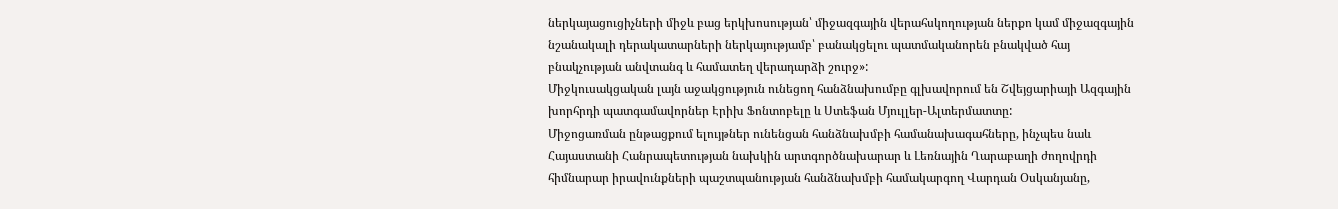ներկայացուցիչների միջև բաց երկխոսության՝ միջազգային վերահսկողության ներքո կամ միջազգային նշանակալի դերակատարների ներկայությամբ՝ բանակցելու պատմականորեն բնակված հայ բնակչության անվտանգ և համատեղ վերադարձի շուրջ»:
Միջկուսակցական լայն աջակցություն ունեցող հանձնախումբը գլխավորում են Շվեյցարիայի Ազգային խորհրդի պատգամավորներ Էրիխ Ֆոնտոբելը և Ստեֆան Մյուլլեր-Ալտերմատտը:
Միջոցառման ընթացքում ելույթներ ունենցան հանձնախմբի համանախագահները, ինչպես նաև Հայաստանի Հանրապետության նախկին արտգործնախարար և Լեռնային Ղարաբաղի ժողովրդի հիմնարար իրավունքների պաշտպանության հանձնախմբի համակարգող Վարդան Օսկանյանը,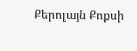Քերոլայն Քոքսի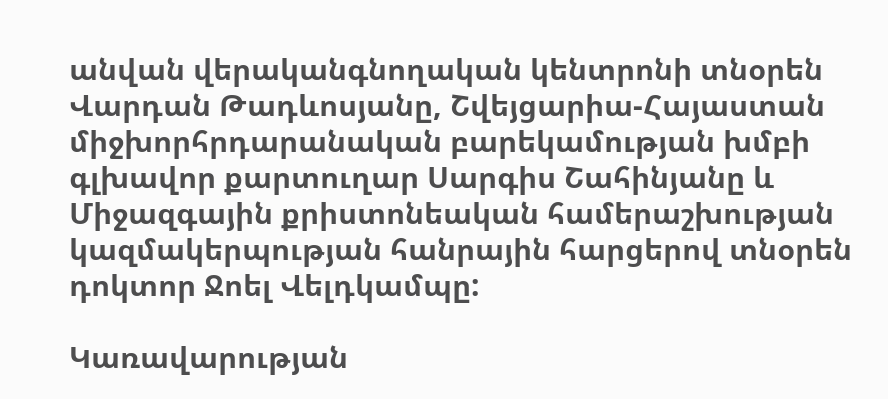անվան վերականգնողական կենտրոնի տնօրեն Վարդան Թադևոսյանը, Շվեյցարիա-Հայաստան միջխորհրդարանական բարեկամության խմբի գլխավոր քարտուղար Սարգիս Շահինյանը և Միջազգային քրիստոնեական համերաշխության կազմակերպության հանրային հարցերով տնօրեն դոկտոր Ջոել Վելդկամպը:

Կառավարության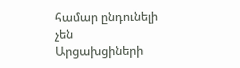համար ընդունելի չեն Արցախցիների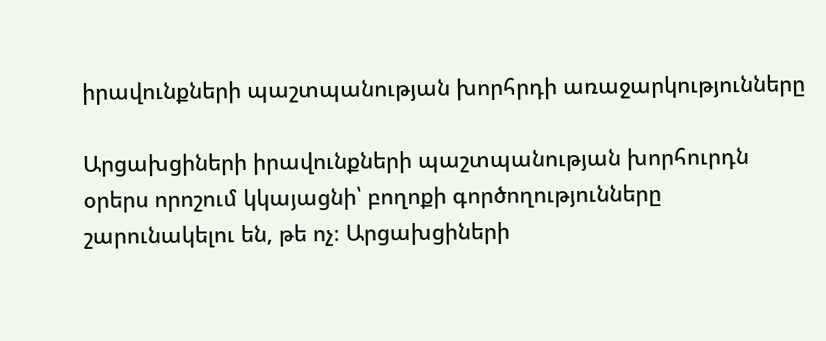իրավունքների պաշտպանության խորհրդի առաջարկությունները

Արցախցիների իրավունքների պաշտպանության խորհուրդն օրերս որոշում կկայացնի՝ բողոքի գործողությունները շարունակելու են, թե ոչ։ Արցախցիների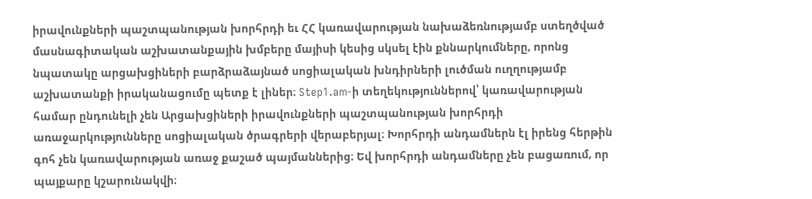իրավունքների պաշտպանության խորհրդի եւ ՀՀ կառավարության նախաձեռնությամբ ստեղծված մասնագիտական աշխատանքային խմբերը մայիսի կեսից սկսել էին քննարկումները, որոնց նպատակը արցախցիների բարձրաձայնած սոցիալական խնդիրների լուծման ուղղությամբ աշխատանքի իրականացումը պետք է լիներ։ Step1.am-ի տեղեկություններով՝ կառավարության համար ընդունելի չեն Արցախցիների իրավունքների պաշտպանության խորհրդի առաջարկությունները սոցիալական ծրագրերի վերաբերյալ։ Խորհրդի անդամներն էլ իրենց հերթին գոհ չեն կառավարության առաջ քաշած պայմաններից։ Եվ խորհրդի անդամները չեն բացառում, որ պայքարը կշարունակվի։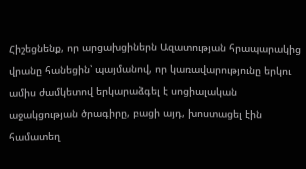Հիշեցնենք, որ արցախցիներն Ազատության հրապարակից վրանը հանեցին՝ պայմանով, որ կառավարությունը երկու ամիս ժամկետով երկարաձգել է սոցիալական աջակցության ծրագիրը, բացի այդ, խոստացել էին համատեղ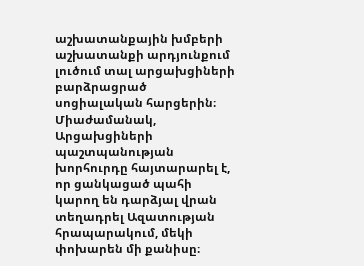աշխատանքային խմբերի աշխատանքի արդյունքում լուծում տալ արցախցիների բարձրացրած սոցիալական հարցերին։ Միաժամանակ, Արցախցիների պաշտպանության խորհուրդը հայտարարել է, որ ցանկացած պահի կարող են դարձյալ վրան տեղադրել Ազատության հրապարակում, մեկի փոխարեն մի քանիսը։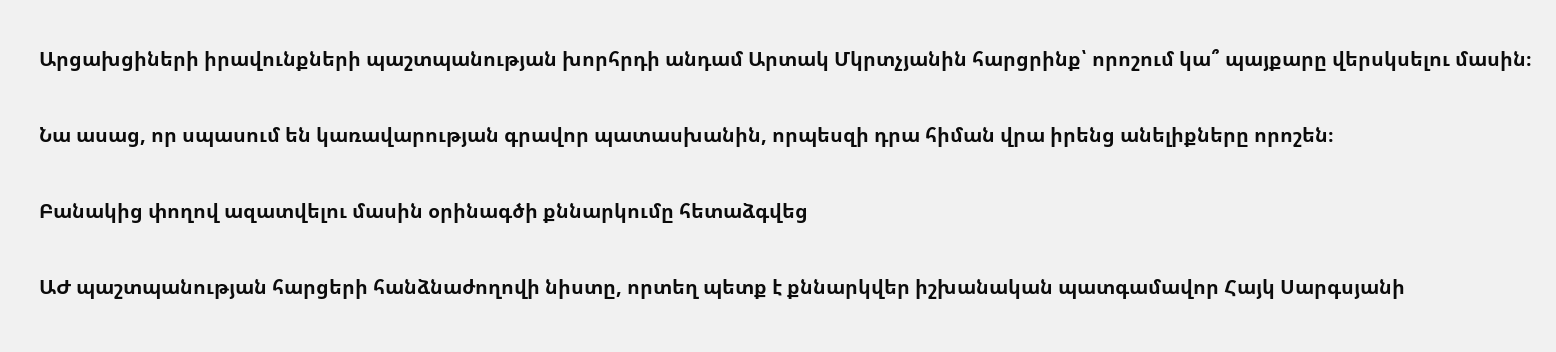Արցախցիների իրավունքների պաշտպանության խորհրդի անդամ Արտակ Մկրտչյանին հարցրինք՝ որոշում կա՞ պայքարը վերսկսելու մասին։

Նա ասաց, որ սպասում են կառավարության գրավոր պատասխանին, որպեսզի դրա հիման վրա իրենց անելիքները որոշեն։

Բանակից փողով ազատվելու մասին օրինագծի քննարկումը հետաձգվեց

ԱԺ պաշտպանության հարցերի հանձնաժողովի նիստը, որտեղ պետք է քննարկվեր իշխանական պատգամավոր Հայկ Սարգսյանի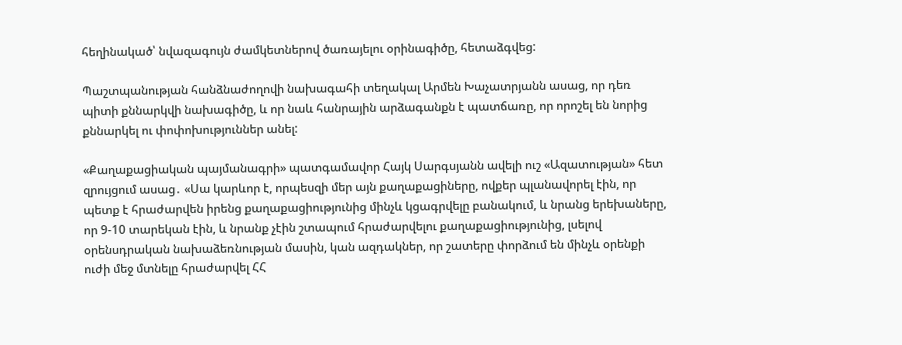հեղինակած՝ նվազագույն ժամկետներով ծառայելու օրինագիծը, հետաձգվեց:

Պաշտպանության հանձնաժողովի նախագահի տեղակալ Արմեն Խաչատրյանն ասաց, որ դեռ պիտի քննարկվի նախագիծը, և որ նաև հանրային արձագանքն է պատճառը, որ որոշել են նորից քննարկել ու փոփոխություններ անել:

«Քաղաքացիական պայմանագրի» պատգամավոր Հայկ Սարգսյանն ավելի ուշ «Ազատության» հետ զրույցում ասաց․ «Սա կարևոր է, որպեսզի մեր այն քաղաքացիները, ովքեր պլանավորել էին, որ պետք է հրաժարվեն իրենց քաղաքացիությունից մինչև կցագրվելը բանակում, և նրանց երեխաները, որ 9-10 տարեկան էին, և նրանք չէին շտապում հրաժարվելու քաղաքացիությունից, լսելով օրենսդրական նախաձեռնության մասին, կան ազդակներ, որ շատերը փորձում են մինչև օրենքի ուժի մեջ մտնելը հրաժարվել ՀՀ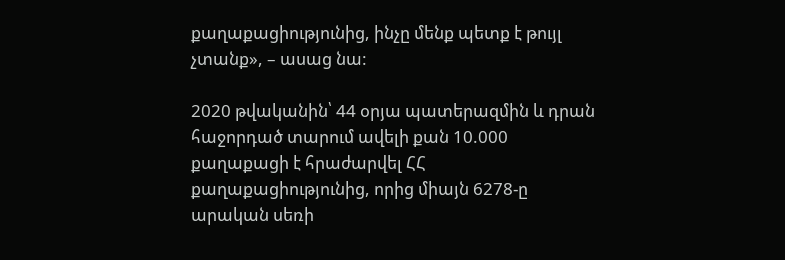քաղաքացիությունից, ինչը մենք պետք է թույլ չտանք», – ասաց նա:

2020 թվականին՝ 44 օրյա պատերազմին և դրան հաջորդած տարում ավելի քան 10.000  քաղաքացի է հրաժարվել ՀՀ քաղաքացիությունից, որից միայն 6278-ը արական սեռի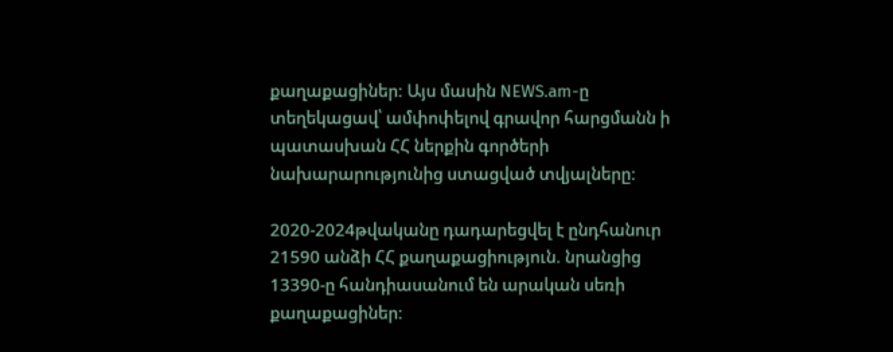քաղաքացիներ: Այս մասին NEWS.am-ը տեղեկացավ՝ ամփոփելով գրավոր հարցմանն ի պատասխան ՀՀ ներքին գործերի նախարարությունից ստացված տվյալները:

2020-2024թվականը դադարեցվել է ընդհանուր 21590 անձի ՀՀ քաղաքացիություն. նրանցից 13390-ը հանդիասանում են արական սեռի քաղաքացիներ: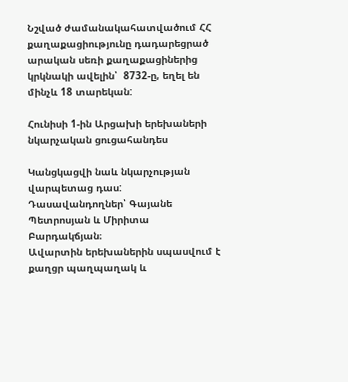Նշված ժամանակահատվածում ՀՀ քաղաքացիությունը դադարեցրած արական սեռի քաղաքացիներից կրկնակի ավելին՝  8732-ը, եղել են մինչև 18 տարեկան:

Հունիսի 1-ին Արցախի երեխաների նկարչական ցուցահանդես

Կանցկացվի նաև նկարչության վարպետաց դաս:
Դասավանդողներ՝ Գայանե Պետրոսյան և Միրիտա Բարդակճյան։
Ավարտին երեխաներին սպասվում է քաղցր պաղպաղակ և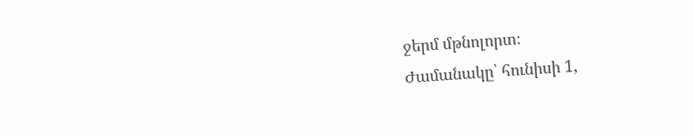ջերմ մթնոլորտ։
Ժամանակը՝ հունիսի 1,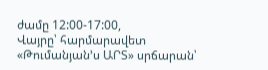ժամը 12:00-17:00,
Վայրը՝ հարմարավետ «Թումանյան՚ս ԱՐՏ» սրճարան՝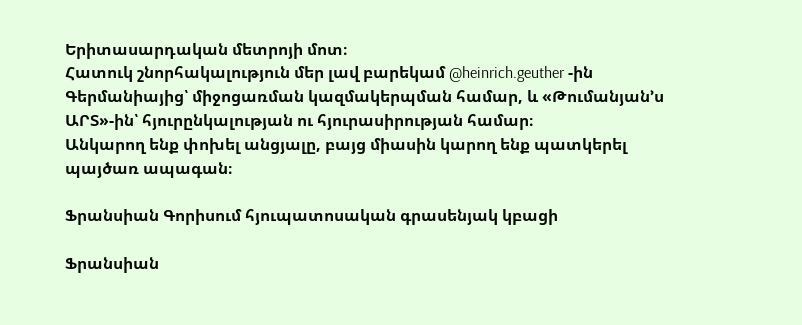Երիտասարդական մետրոյի մոտ։
Հատուկ շնորհակալություն մեր լավ բարեկամ @heinrich.geuther -ին Գերմանիայից՝ միջոցառման կազմակերպման համար, և «Թումանյան՚ս ԱՐՏ»-ին՝ հյուրընկալության ու հյուրասիրության համար։
Անկարող ենք փոխել անցյալը, բայց միասին կարող ենք պատկերել պայծառ ապագան։

Ֆրանսիան Գորիսում հյուպատոսական գրասենյակ կբացի

Ֆրանսիան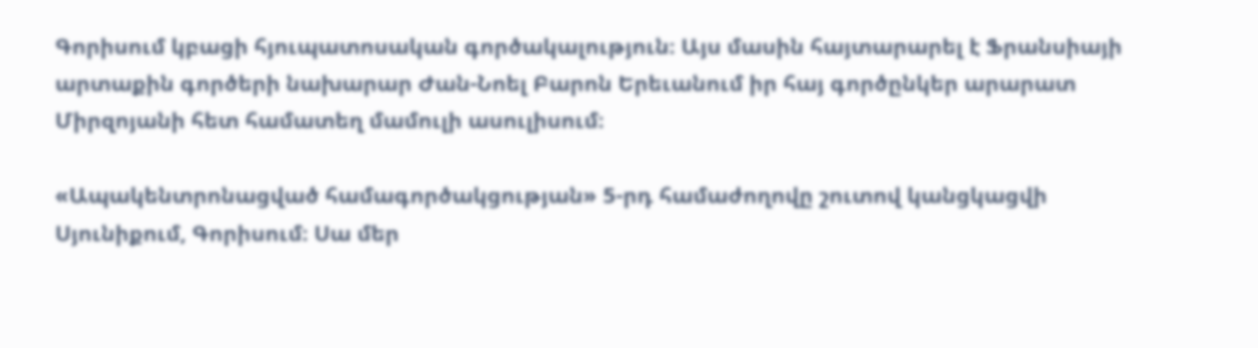Գորիսում կբացի հյուպատոսական գործակալություն։ Այս մասին հայտարարել է Ֆրանսիայի արտաքին գործերի նախարար Ժան-Նոել Բարոն Երեւանում իր հայ գործընկեր արարատ Միրզոյանի հետ համատեղ մամուլի ասուլիսում։

«Ապակենտրոնացված համագործակցության» 5-րդ համաժողովը շուտով կանցկացվի Սյունիքում, Գորիսում։ Սա մեր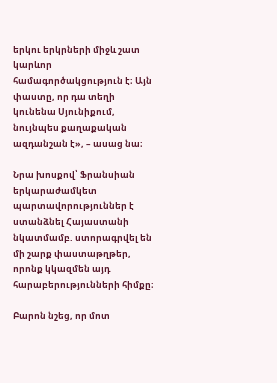երկու երկրների միջև շատ կարևոր համագործակցություն է։ Այն փաստը, որ դա տեղի կունենա Սյունիքում, նույնպես քաղաքական ազդանշան է», – ասաց նա։

Նրա խոսքով՝ Ֆրանսիան երկարաժամկետ պարտավորություններ է ստանձնել Հայաստանի նկատմամբ. ստորագրվել են մի շարք փաստաթղթեր, որոնք կկազմեն այդ հարաբերությունների հիմքը։

Բարոն նշեց, որ մոտ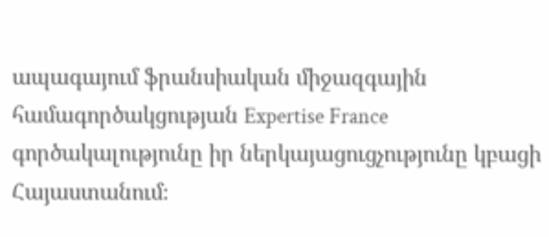ապագայում ֆրանսիական միջազգային համագործակցության Expertise France գործակալությունը իր ներկայացուցչությունը կբացի Հայաստանում։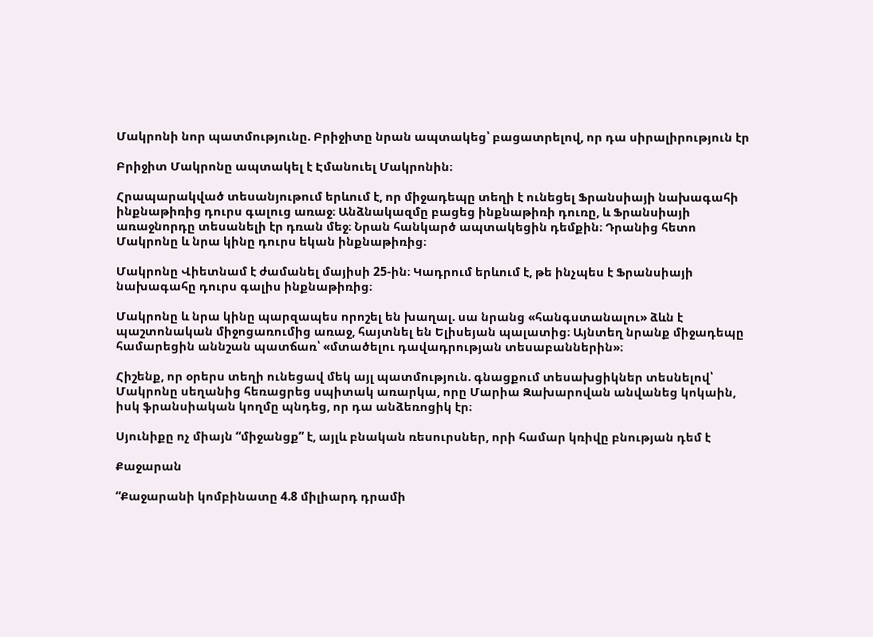Մակրոնի նոր պատմությունը. Բրիջիտը նրան ապտակեց՝ բացատրելով, որ դա սիրալիրություն էր

Բրիջիտ Մակրոնը ապտակել է Էմանուել Մակրոնին։

Հրապարակված տեսանյութում երևում է, որ միջադեպը տեղի է ունեցել Ֆրանսիայի նախագահի ինքնաթիռից դուրս գալուց առաջ։ Անձնակազմը բացեց ինքնաթիռի դուռը, և Ֆրանսիայի առաջնորդը տեսանելի էր դռան մեջ։ Նրան հանկարծ ապտակեցին դեմքին։ Դրանից հետո Մակրոնը և նրա կինը դուրս եկան ինքնաթիռից։

Մակրոնը Վիետնամ է ժամանել մայիսի 25-ին։ Կադրում երևում է, թե ինչպես է Ֆրանսիայի նախագահը դուրս գալիս ինքնաթիռից։

Մակրոնը և նրա կինը պարզապես որոշել են խաղալ. սա նրանց «հանգստանալու» ձևն է պաշտոնական միջոցառումից առաջ, հայտնել են Ելիսեյան պալատից։ Այնտեղ նրանք միջադեպը համարեցին աննշան պատճառ՝ «մտածելու դավադրության տեսաբաններին»։

Հիշենք, որ օրերս տեղի ունեցավ մեկ այլ պատմություն. գնացքում տեսախցիկներ տեսնելով՝ Մակրոնը սեղանից հեռացրեց սպիտակ առարկա, որը Մարիա Զախարովան անվանեց կոկաին, իսկ ֆրանսիական կողմը պնդեց, որ դա անձեռոցիկ էր։

Սյունիքը ոչ միայն “միջանցք” է, այլև բնական ռեսուրսներ, որի համար կռիվը բնության դեմ է

Քաջարան

“Քաջարանի կոմբինատը 4.8 միլիարդ դրամի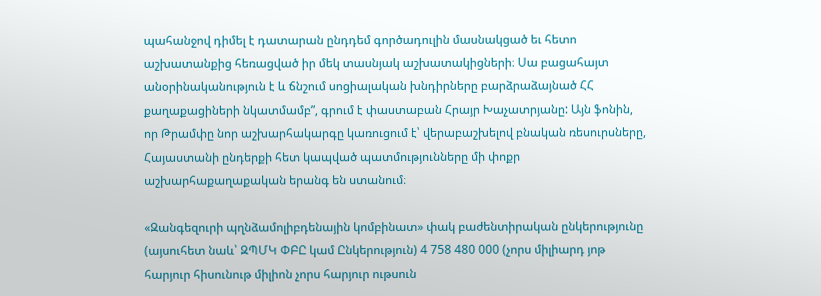պահանջով դիմել է դատարան ընդդեմ գործադուլին մասնակցած եւ հետո աշխատանքից հեռացված իր մեկ տասնյակ աշխատակիցների։ Սա բացահայտ անօրինականություն է և ճնշում սոցիալական խնդիրները բարձրաձայնած ՀՀ քաղաքացիների նկատմամբ”, գրում է փաստաբան Հրայր Խաչատրյանը: Այն ֆոնին, որ Թրամփը նոր աշխարհակարգը կառուցում է՝ վերաբաշխելով բնական ռեսուրսները, Հայաստանի ընդերքի հետ կապված պատմությունները մի փոքր աշխարհաքաղաքական երանգ են ստանում։

«Զանգեզուրի պղնձամոլիբդենային կոմբինատ» փակ բաժենտիրական ընկերությունը (այսուհետ նաև՝ ԶՊՄԿ ՓԲԸ կամ Ընկերություն) 4 758 480 000 (չորս միլիարդ յոթ հարյուր հիսունութ միլիոն չորս հարյուր ութսուն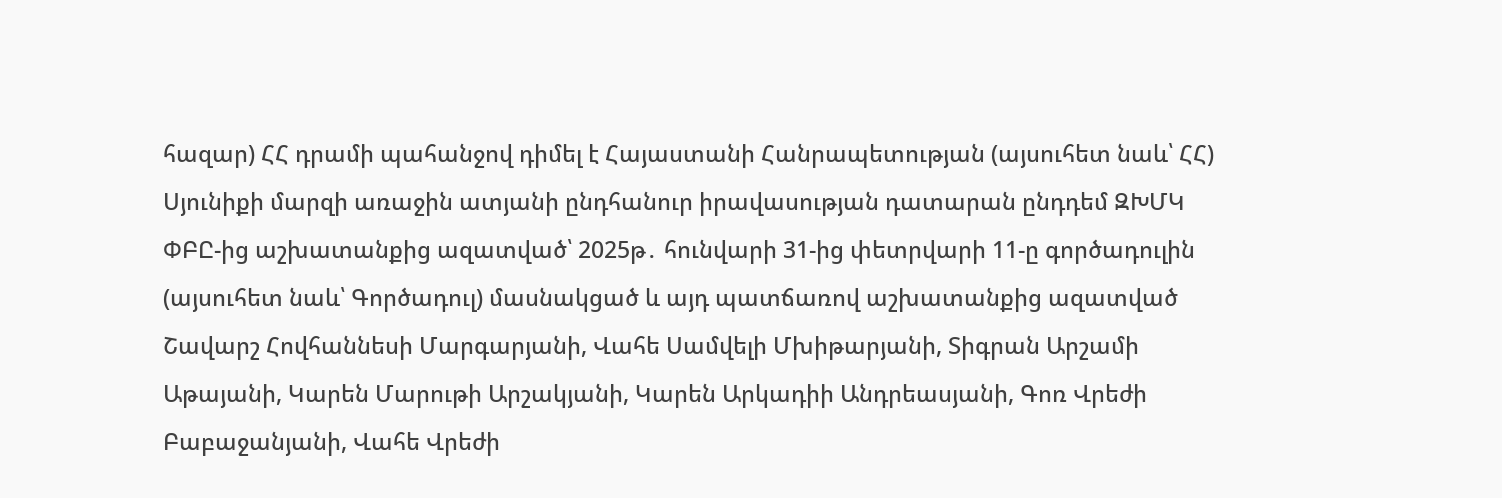հազար) ՀՀ դրամի պահանջով դիմել է Հայաստանի Հանրապետության (այսուհետ նաև՝ ՀՀ) Սյունիքի մարզի առաջին ատյանի ընդհանուր իրավասության դատարան ընդդեմ ԶԽՄԿ ՓԲԸ-ից աշխատանքից ազատված՝ 2025թ․ հունվարի 31-ից փետրվարի 11-ը գործադուլին (այսուհետ նաև՝ Գործադուլ) մասնակցած և այդ պատճառով աշխատանքից ազատված Շավարշ Հովհաննեսի Մարգարյանի, Վահե Սամվելի Մխիթարյանի, Տիգրան Արշամի Աթայանի, Կարեն Մարութի Արշակյանի, Կարեն Արկադիի Անդրեասյանի, Գոռ Վրեժի Բաբաջանյանի, Վահե Վրեժի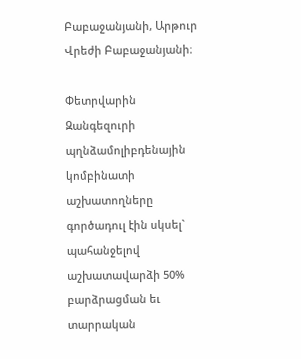Բաբաջանյանի, Արթուր Վրեժի Բաբաջանյանի։

Փետրվարին Զանգեզուրի պղնձամոլիբդենային կոմբինատի աշխատողները գործադուլ էին սկսել` պահանջելով աշխատավարձի 50% բարձրացման եւ տարրական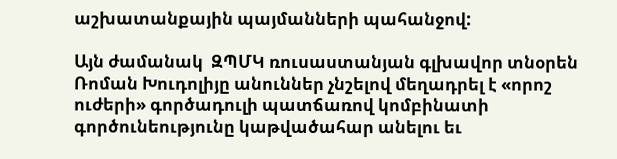աշխատանքային պայմանների պահանջով:

Այն ժամանակ  ԶՊՄԿ ռուսաստանյան գլխավոր տնօրեն Ռոման Խուդոլիյը անուններ չնշելով մեղադրել է «որոշ ուժերի» գործադուլի պատճառով կոմբինատի գործունեությունը կաթվածահար անելու եւ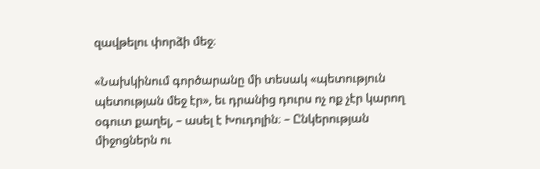զավթելու փորձի մեջ։

«Նախկինում գործարանը մի տեսակ «պետություն պետության մեջ էր», եւ դրանից դուրս ոչ ոք չէր կարող օգուտ քաղել, – ասել է Խուդոլին։ – Ընկերության միջոցներն ու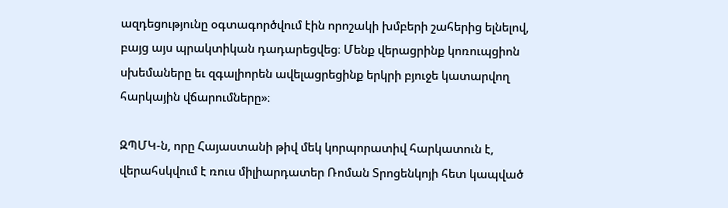ազդեցությունը օգտագործվում էին որոշակի խմբերի շահերից ելնելով, բայց այս պրակտիկան դադարեցվեց։ Մենք վերացրինք կոռուպցիոն սխեմաները եւ զգալիորեն ավելացրեցինք երկրի բյուջե կատարվող հարկային վճարումները»։

ԶՊՄԿ-ն, որը Հայաստանի թիվ մեկ կորպորատիվ հարկատուն է, վերահսկվում է ռուս միլիարդատեր Ռոման Տրոցենկոյի հետ կապված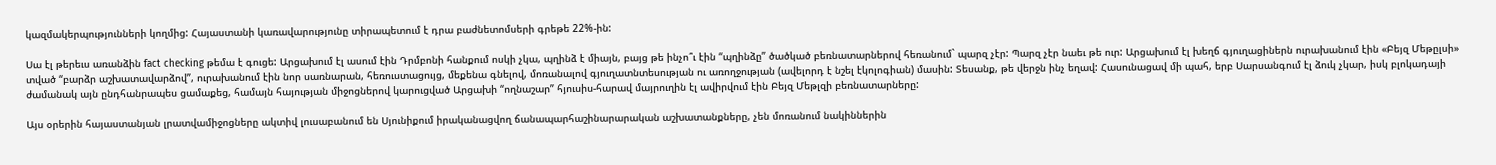կազմակերպությունների կողմից: Հայաստանի կառավարությունը տիրապետում է դրա բաժնետոմսերի գրեթե 22%-ին:

Սա էլ թերեւս առանձին fact checking թեմա է գուցե: Արցախում էլ ասում էին Դրմբոնի հանքում ոսկի չկա, պղինձ է միայն, բայց թե ինչո՞ւ էին “պղինձը” ծածկած բեռնատարներով հեռանում` պարզ չէր: Պարզ չէր նաեւ թե ուր: Արցախում էլ խեղճ գյուղացիներն ուրախանում էին «Բեյզ Մեթըլսի» տված “բարձր աշխատավարձով”, ուրախանում էին նոր սառնարան, հեռուստացույց, մեքենա գնելով, մոռանալով գյուղատնտեսության ու առողջության (ավելորդ է նշել էկոլոգիան) մասին: Տեսանք, թե վերջն ինչ եղավ: Հասունացավ մի պահ, երբ Սարսանգում էլ ձուկ չկար, իսկ բլոկադայի ժամանակ այն ընդհանրապես ցամաքեց, համայն հայության միջոցներով կարուցված Արցախի “ողնաշար” հյուսիս-հարավ մայրուղին էլ ավիրվում էին Բեյզ Մեթլզի բեռնատարները:

Այս օրերին հայաստանյան լրատվամիջոցները ակտիվ լուսաբանում են Սյունիքում իրականացվող ճանապարհաշինարարական աշխատանքները, չեն մոռանում նակիններին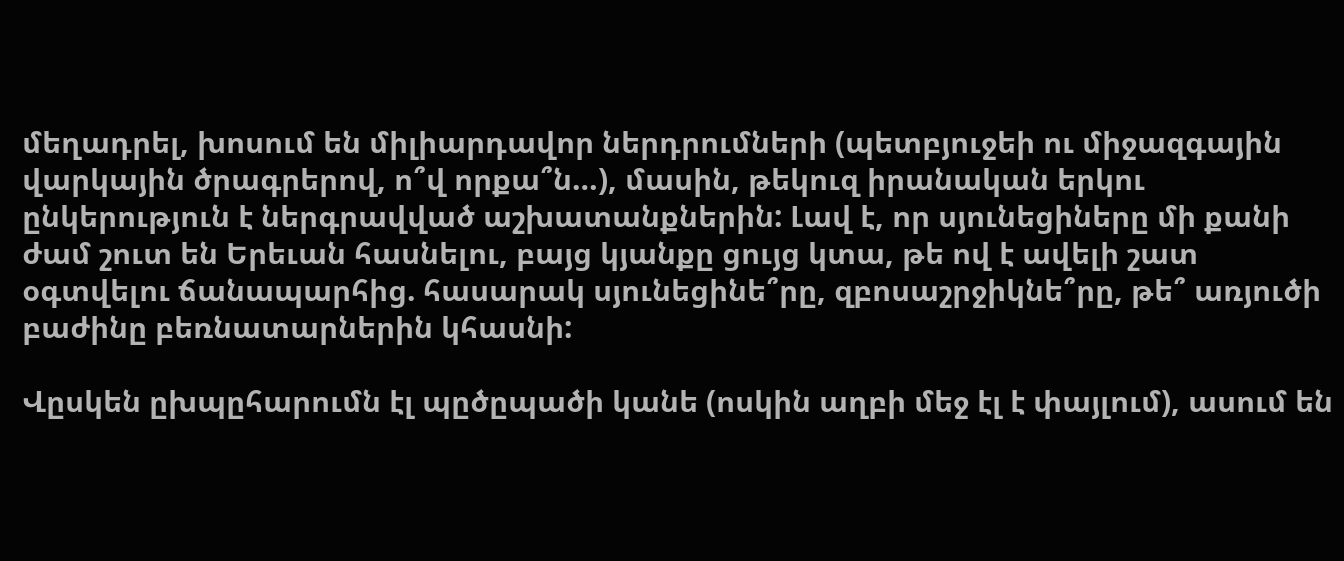մեղադրել, խոսում են միլիարդավոր ներդրումների (պետբյուջեի ու միջազգային վարկային ծրագրերով, ո՞վ որքա՞ն…), մասին, թեկուզ իրանական երկու ընկերություն է ներգրավված աշխատանքներին: Լավ է, որ սյունեցիները մի քանի ժամ շուտ են Երեւան հասնելու, բայց կյանքը ցույց կտա, թե ով է ավելի շատ օգտվելու ճանապարհից. հասարակ սյունեցինե՞րը, զբոսաշրջիկնե՞րը, թե՞ առյուծի բաժինը բեռնատարներին կհասնի:

Վըսկեն ըխպըհարումն էլ պըծըպածի կանե (ոսկին աղբի մեջ էլ է փայլում), ասում են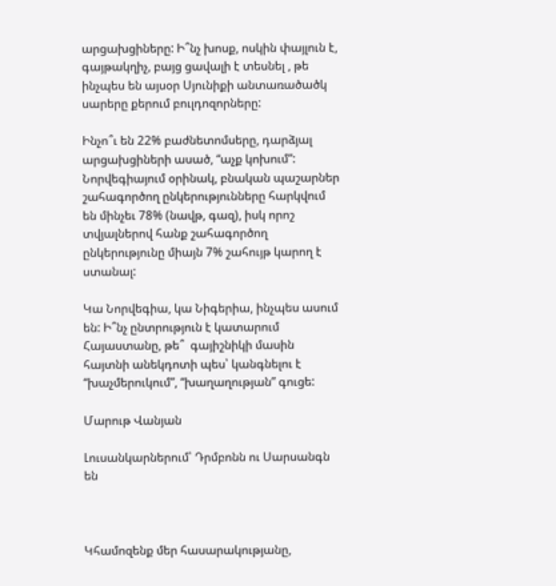արցախցիները: Ի՞նչ խոսք, ոսկին փայլուն է, գայթակղիչ, բայց ցավալի է տեսնել , թե ինչպես են այսօր Սյունիքի անտառածածկ սարերը քերում բուլդոզորները:

Ինչո՞ւ են 22% բաժնետոմսերը, դարձյալ արցախցիների ասած, “աչք կոխում”: Նորվեգիայում օրինակ, բնական պաշարներ շահագործող ընկերությունները հարկվում են մինչեւ 78% (նավթ, գազ), իսկ որոշ տվյալներով հանք շահագործող ընկերությունը միայն 7% շահույթ կարող է ստանալ:

Կա Նորվեգիա, կա Նիգերիա, ինչպես ասում են: Ի՞նչ ընտրություն է կատարում Հայաստանը, թե՞  գայիշնիկի մասին հայտնի անեկդոտի պես՝ կանգնելու է “խաչմերուկում”, “խաղաղության” գուցե:

Մարութ Վանյան

Լուսանկարներում՝ Դրմբոնն ու Սարսանգն են



Կհամոզենք մեր հասարակությանը,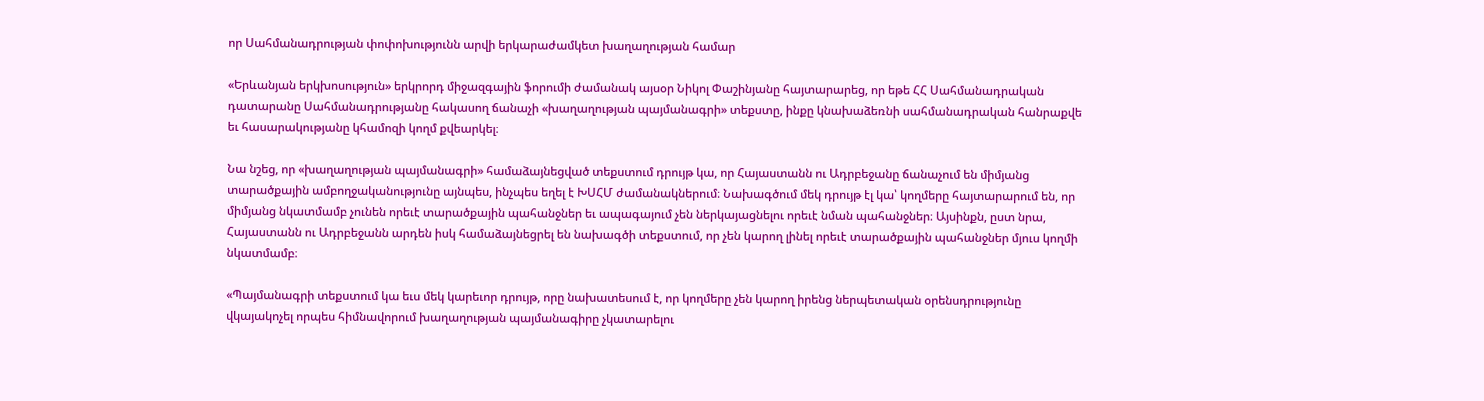որ Սահմանադրության փոփոխությունն արվի երկարաժամկետ խաղաղության համար

«Երևանյան երկխոսություն» երկրորդ միջազգային ֆորումի ժամանակ այսօր Նիկոլ Փաշինյանը հայտարարեց, որ եթե ՀՀ Սահմանադրական դատարանը Սահմանադրությանը հակասող ճանաչի «խաղաղության պայմանագրի» տեքստը, ինքը կնախաձեռնի սահմանադրական հանրաքվե եւ հասարակությանը կհամոզի կողմ քվեարկել։

Նա նշեց, որ «խաղաղության պայմանագրի» համաձայնեցված տեքստում դրույթ կա, որ Հայաստանն ու Ադրբեջանը ճանաչում են միմյանց տարածքային ամբողջականությունը այնպես, ինչպես եղել է ԽՍՀՄ ժամանակներում։ Նախագծում մեկ դրույթ էլ կա՝ կողմերը հայտարարում են, որ միմյանց նկատմամբ չունեն որեւէ տարածքային պահանջներ եւ ապագայում չեն ներկայացնելու որեւէ նման պահանջներ։ Այսինքն, ըստ նրա, Հայաստանն ու Ադրբեջանն արդեն իսկ համաձայնեցրել են նախագծի տեքստում, որ չեն կարող լինել որեւէ տարածքային պահանջներ մյուս կողմի նկատմամբ։

«Պայմանագրի տեքստում կա եւս մեկ կարեւոր դրույթ, որը նախատեսում է, որ կողմերը չեն կարող իրենց ներպետական օրենսդրությունը վկայակոչել որպես հիմնավորում խաղաղության պայմանագիրը չկատարելու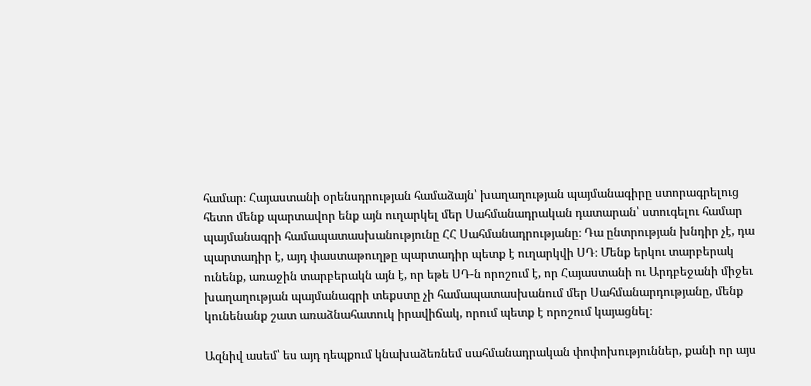համար։ Հայաստանի օրենսդրության համաձայն՝ խաղաղության պայմանագիրը ստորագրելուց հետո մենք պարտավոր ենք այն ուղարկել մեր Սահմանադրական դատարան՝ ստուգելու համար պայմանագրի համապատասխանությունը ՀՀ Սահմանադրությանը։ Դա ընտրության խնդիր չէ, դա պարտադիր է, այդ փաստաթուղթը պարտադիր պետք է ուղարկվի ՍԴ։ Մենք երկու տարբերակ ունենք, առաջին տարբերակն այն է, որ եթե ՍԴ-ն որոշում է, որ Հայաստանի ու Արդբեջանի միջեւ խաղաղության պայմանագրի տեքստը չի համապատասխանում մեր Սահմանարդությանը, մենք կունենանք շատ առաձնահատուկ իրավիճակ, որում պետք է որոշում կայացնել։

Ազնիվ ասեմ՝ ես այդ դեպքում կնախաձեռնեմ սահմանադրական փոփոխություններ, քանի որ այս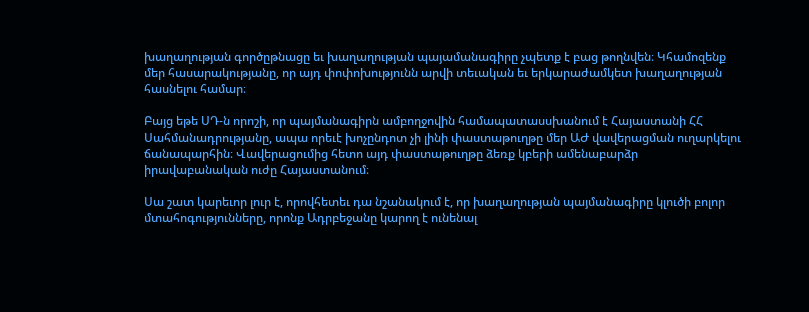խաղաղության գործըթնացը եւ խաղաղության պայամանագիրը չպետք է բաց թողնվեն։ Կհամոզենք մեր հասարակությանը, որ այդ փոփոխությունն արվի տեւական եւ երկարաժամկետ խաղաղության հասնելու համար։

Բայց եթե ՍԴ-ն որոշի, որ պայմանագիրն ամբողջովին համապատասսխանում է Հայաստանի ՀՀ Սահմանադրությանը, ապա որեւէ խոչընդոտ չի լինի փաստաթուղթը մեր ԱԺ վավերացման ուղարկելու ճանապարհին։ Վավերացումից հետո այդ փաստաթուղթը ձեռք կբերի ամենաբարձր իրավաբանական ուժը Հայաստանում։

Սա շատ կարեւոր լուր է, որովհետեւ դա նշանակում է, որ խաղաղության պայմանագիրը կլուծի բոլոր մտահոգությունները, որոնք Ադրբեջանը կարող է ունենալ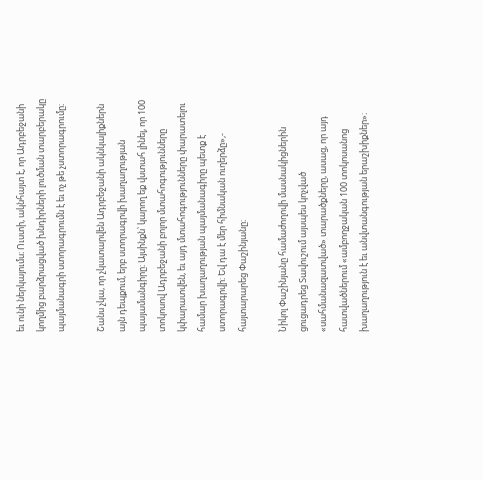եւ ունի ներկայումս։ Ուստի, ակնհայտ է, որ Ադրբեջանի կողմից բարձրացված խնդիրների լուծման տարբերակը պայմանագրի ստորագրումն է եւ ոչ թե չստորագրումը։

Շանս չկա, որ չկատարվեն Ադրբեջանի ակնկալիքներն այն դեպքում, երբ ստորագրվի խաղաղության պայամանգիրը։ Այսինքն՝ կարող եք վստահ լինել, որ 100 տոկոսով Ադրբեջանի բոլոր մտահոգությունները կփարատվեն, եւ այդ մտահոգությունները փարատելու համար խաղաղության պայմանագիրը պետք է ստորագրվի։ Եվ դա է մեր հիմնական ուղերձը»,- հայտարարեց Փաշինյանը։

Նիկոլ Փաշինյանը համաժողովի մասնակիցներին ցուցադրեց Տավուշում այսպես կոչված «սահմանազատված» տարածքները, ասաց, որ այդ հատվածներում «ամբողջական 100 տոկոսանոց խաղաղություն է եւ անվտանգության երաշխիքներ»։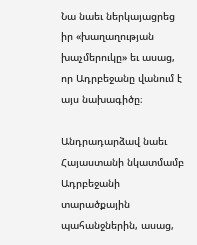Նա նաեւ ներկայացրեց իր «խաղաղության խաչմերուկը» եւ ասաց, որ Ադրբեջանը վանում է այս նախագիծը։

Անդրադարձավ նաեւ Հայաստանի նկատմամբ Ադրբեջանի տարածքային պահանջներին, ասաց,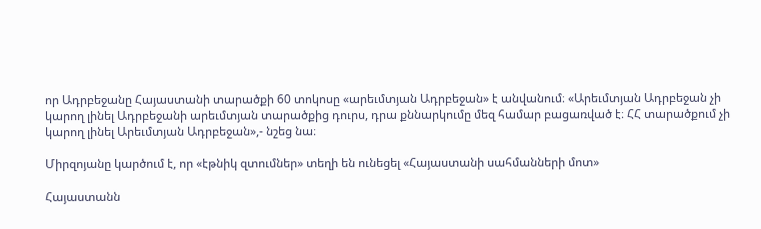որ Ադրբեջանը Հայաստանի տարածքի 60 տոկոսը «արեւմտյան Ադրբեջան» է անվանում։ «Արեւմտյան Ադրբեջան չի կարող լինել Ադրբեջանի արեւմտյան տարածքից դուրս, դրա քննարկումը մեզ համար բացառված է։ ՀՀ տարածքում չի կարող լինել Արեւմտյան Ադրբեջան»,- նշեց նա։

Միրզոյանը կարծում է, որ «էթնիկ զտումներ» տեղի են ունեցել «Հայաստանի սահմանների մոտ»

Հայաստանն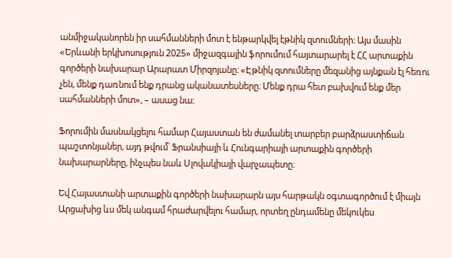անմիջականորեն իր սահմանների մոտ է ենթարկվել էթնիկ զտումների։ Այս մասին «Երևանի երկխոսություն 2025» միջազգային ֆորումում հայտարարել է ՀՀ արտաքին գործերի նախարար Արարատ Միրզոյանը։ «Էթնիկ զտումները մեզանից այնքան էլ հեռու չեն, մենք դառնում ենք դրանց ականատեսները։ Մենք դրա հետ բախվում ենք մեր սահմանների մոտ», – ասաց նա։

Ֆորումին մասնակցելու համար Հայաստան են ժամանել տարբեր բարձրաստիճան պաշտոնյաներ, այդ թվում՝ Ֆրանսիայի և Հունգարիայի արտաքին գործերի նախարարները, ինչպես նաև Սլովակիայի վարչապետը։

Եվ Հայաստանի արտաքին գործերի նախարարն այս հարթակն օգտագործում է միայն Արցախից ևս մեկ անգամ հրաժարվելու համար, որտեղ ընդամենը մեկուկես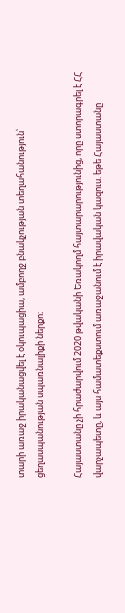տարի առաջ իրականացվել է օկուպացիա, ամբողջ բնակչության տեղահանություն՝ ցեղասպանության սպառնալիքի ներքո։

Հայաստանը չի հրաժարվում 2020 թվականի Եռակողմ հայտարարությունից, որը ստորագրել է ՀՀ վարչապետը, և այս համատեքստում առաջանում է իրավական կազուս. եթե Հայաստանը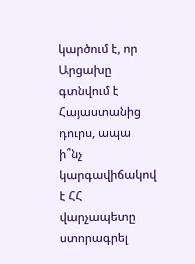կարծում է, որ Արցախը գտնվում է Հայաստանից դուրս, ապա ի՞նչ կարգավիճակով է ՀՀ վարչապետը ստորագրել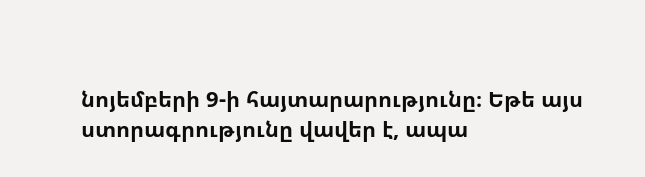նոյեմբերի 9-ի հայտարարությունը։ Եթե այս ստորագրությունը վավեր է, ապա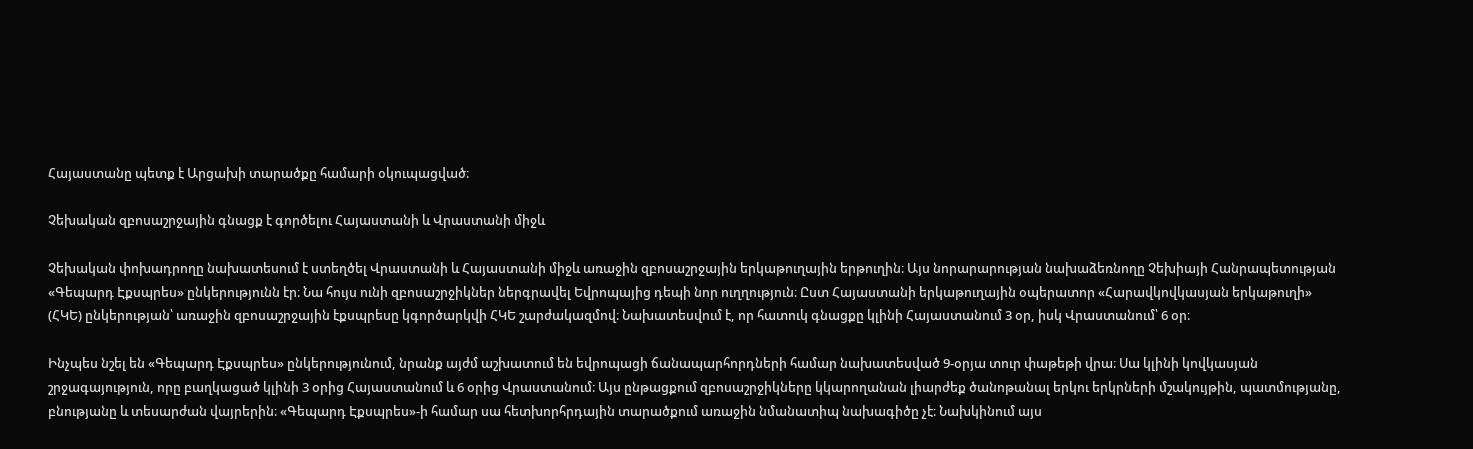Հայաստանը պետք է Արցախի տարածքը համարի օկուպացված։

Չեխական զբոսաշրջային գնացք է գործելու Հայաստանի և Վրաստանի միջև

Չեխական փոխադրողը նախատեսում է ստեղծել Վրաստանի և Հայաստանի միջև առաջին զբոսաշրջային երկաթուղային երթուղին։ Այս նորարարության նախաձեռնողը Չեխիայի Հանրապետության «Գեպարդ Էքսպրես» ընկերությունն էր։ Նա հույս ունի զբոսաշրջիկներ ներգրավել Եվրոպայից դեպի նոր ուղղություն։ Ըստ Հայաստանի երկաթուղային օպերատոր «Հարավկովկասյան երկաթուղի» (ՀԿԵ) ընկերության՝ առաջին զբոսաշրջային էքսպրեսը կգործարկվի ՀԿԵ շարժակազմով։ Նախատեսվում է, որ հատուկ գնացքը կլինի Հայաստանում 3 օր, իսկ Վրաստանում՝ 6 օր։

Ինչպես նշել են «Գեպարդ Էքսպրես» ընկերությունում, նրանք այժմ աշխատում են եվրոպացի ճանապարհորդների համար նախատեսված 9-օրյա տուր փաթեթի վրա։ Սա կլինի կովկասյան շրջագայություն, որը բաղկացած կլինի 3 օրից Հայաստանում և 6 օրից Վրաստանում։ Այս ընթացքում զբոսաշրջիկները կկարողանան լիարժեք ծանոթանալ երկու երկրների մշակույթին, պատմությանը, բնությանը և տեսարժան վայրերին։ «Գեպարդ Էքսպրես»-ի համար սա հետխորհրդային տարածքում առաջին նմանատիպ նախագիծը չէ։ Նախկինում այս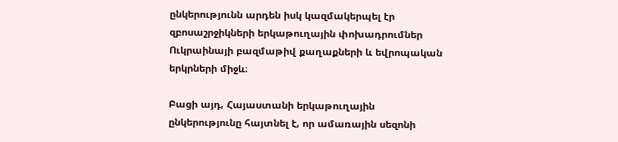ընկերությունն արդեն իսկ կազմակերպել էր զբոսաշրջիկների երկաթուղային փոխադրումներ Ուկրաինայի բազմաթիվ քաղաքների և եվրոպական երկրների միջև։

Բացի այդ, Հայաստանի երկաթուղային ընկերությունը հայտնել է, որ ամառային սեզոնի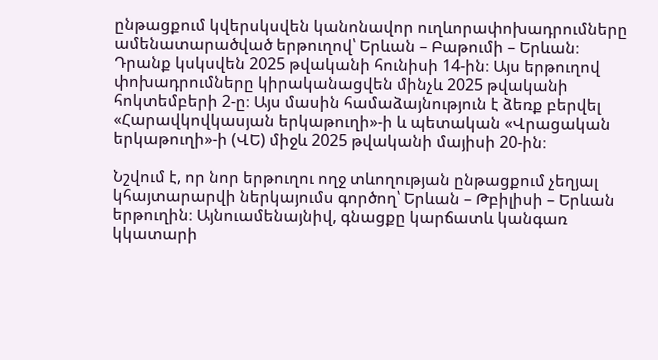ընթացքում կվերսկսվեն կանոնավոր ուղևորափոխադրումները ամենատարածված երթուղով՝ Երևան – Բաթումի – Երևան։ Դրանք կսկսվեն 2025 թվականի հունիսի 14-ին։ Այս երթուղով փոխադրումները կիրականացվեն մինչև 2025 թվականի հոկտեմբերի 2-ը։ Այս մասին համաձայնություն է ձեռք բերվել «Հարավկովկասյան երկաթուղի»-ի և պետական «Վրացական երկաթուղի»-ի (ՎԵ) միջև 2025 թվականի մայիսի 20-ին։

Նշվում է, որ նոր երթուղու ողջ տևողության ընթացքում չեղյալ կհայտարարվի ներկայումս գործող՝ Երևան – Թբիլիսի – Երևան երթուղին։ Այնուամենայնիվ, գնացքը կարճատև կանգառ կկատարի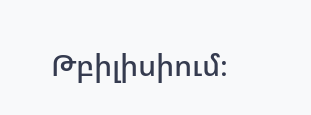Թբիլիսիում։